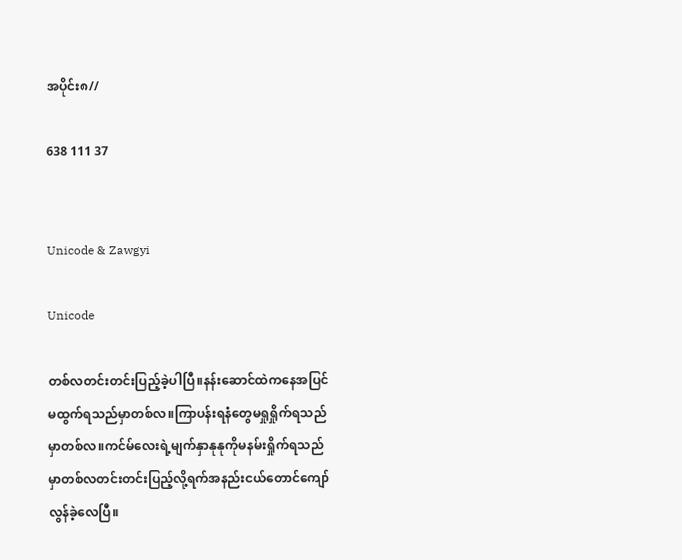အပိုင်း၈//

638 111 37


Unicode & Zawgyi

Unicode

တစ်လတင်းတင်းပြည့်ခဲ့ပါပြီ။နန်းဆောင်ထဲကနေအပြင်မထွက်ရသည်မှာတစ်လ။ကြာပန်းရနံတွေမရှုရှိုက်ရသည်မှာတစ်လ။ကင်မ်လေးရဲ့မျက်နှာနုနုကိုမနမ်းရှိုက်ရသည်မှာတစ်လတင်းတင်းပြည့်လို့ရက်အနည်းငယ်တောင်ကျော်လွန်ခဲ့လေပြီ။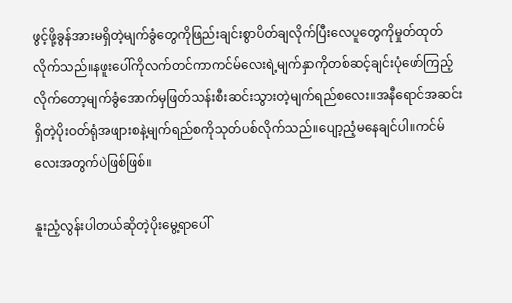ဖွင့်ဖို့ခွန်အားမရှိတဲ့မျက်ခွံတွေကိုဖြည်းချင်းစွာပိတ်ချလိုက်ပြီးလေပူတွေကိုမှုတ်ထုတ်လိုက်သည်။နဖူးပေါ်ကိုလက်တင်ကာကင်မ်လေးရဲ့မျက်နှာကိုတစ်ဆင့်ချင်းပုံဖော်ကြည့်လိုက်တော့မျက်ခွံအောက်မှဖြတ်သန်းစီးဆင်းသွားတဲ့မျက်ရည်စလေး။အနီရောင်အဆင်းရှိတဲ့ပိုးဝတ်ရုံအဖျားစနဲ့မျက်ရည်စကိုသုတ်ပစ်လိုက်သည်။ပျော့ညံ့မနေချင်ပါ။ကင်မ်လေးအတွက်ပဲဖြစ်ဖြစ်။

နူးညံ့လွန်းပါတယ်ဆိုတဲ့ပိုးမွေ့ရာပေါ်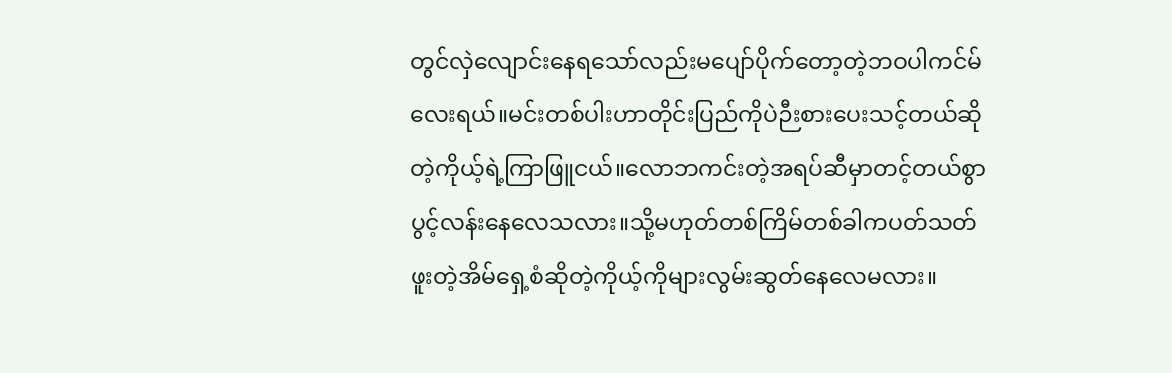တွင်လှဲလျောင်းနေရသော်လည်းမပျော်ပိုက်တော့တဲ့ဘဝပါကင်မ်လေးရယ်။မင်းတစ်ပါးဟာတိုင်းပြည်ကိုပဲဉီးစားပေးသင့်တယ်ဆိုတဲ့ကိုယ့်ရဲ့ကြာဖြူငယ်။လောဘကင်းတဲ့အရပ်ဆီမှာတင့်တယ်စွာပွင့်လန်းနေလေသလား။သို့မဟုတ်တစ်ကြိမ်တစ်ခါကပတ်သတ်ဖူးတဲ့အိမ်ရှေ့စံဆိုတဲ့ကိုယ့်ကိုများလွမ်းဆွတ်နေလေမလား။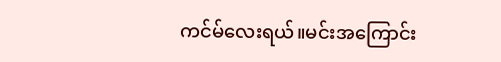ကင်မ်လေးရယ်။မင်းအကြောင်း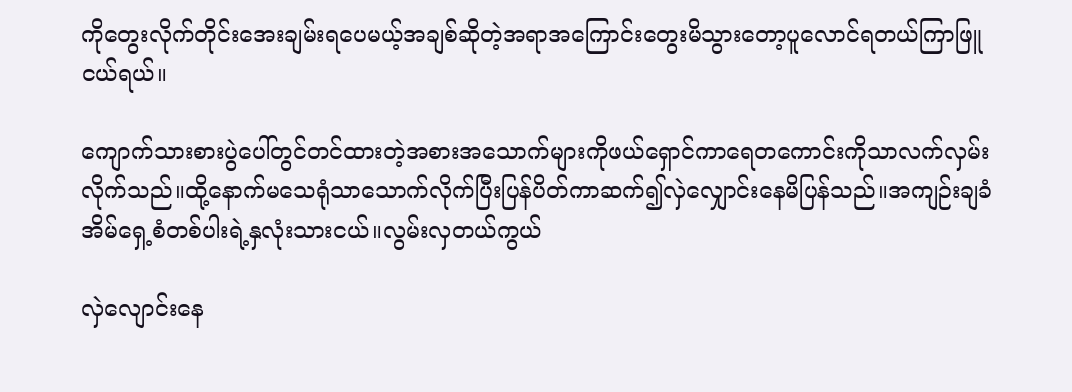ကိုတွေးလိုက်တိုင်းအေးချမ်းရပေမယ့်အချစ်ဆိုတဲ့အရာအကြောင်းတွေးမိသွားတော့ပူလောင်ရတယ်ကြာဖြူငယ်ရယ်။

ကျောက်သားစားပွဲပေါ်တွင်တင်ထားတဲ့အစားအသောက်များကိုဖယ်ရှောင်ကာရေတကောင်းကိုသာလက်လှမ်းလိုက်သည်။ထို့နောက်မသေရုံသာသောက်လိုက်ပြီးပြန်ပိတ်ကာဆက်၍လှဲလျှောင်းနေမိပြန်သည်။အကျဉ်းချခံအိမ်ရှေ့စံတစ်ပါးရဲ့နှလုံးသားငယ်။လွမ်းလှတယ်ကွယ်

လှဲလျောင်းနေ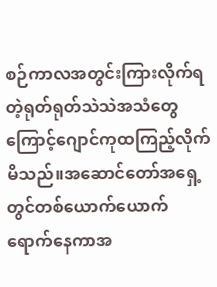စဉ်ကာလအတွင်းကြားလိုက်ရတဲ့ရုတ်ရုတ်သဲသဲအသံတွေကြောင့်ဂျောင်ကုထကြည့်လိုက်မိသည်။အဆောင်တော်အရှေ့တွင်တစ်ယောက်ယောက်ရောက်နေကာအ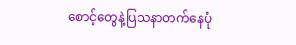စောင့်တွေနဲ့ပြသနာတက်နေပုံ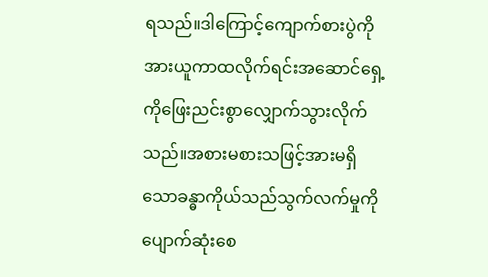ရသည်။ဒါကြောင့်ကျောက်စားပွဲကိုအားယူကာထလိုက်ရင်းအဆောင်ရှေ့ကိုဖြေးညင်းစွာလျှောက်သွားလိုက်သည်။အစားမစားသဖြင့်အားမရှိသောခန္ဓာကိုယ်သည်သွက်လက်မှုကိုပျောက်ဆုံးစေ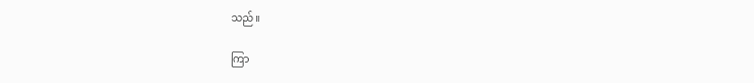သည်။

ကြာ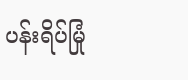ပန်းရိပ်မြုံ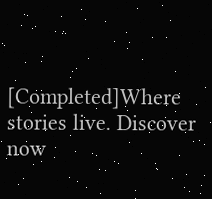[Completed]Where stories live. Discover now